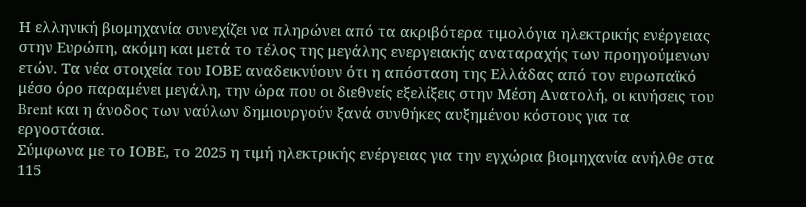Η ελληνική βιομηχανία συνεχίζει να πληρώνει από τα ακριβότερα τιμολόγια ηλεκτρικής ενέργειας στην Ευρώπη, ακόμη και μετά το τέλος της μεγάλης ενεργειακής αναταραχής των προηγούμενων ετών. Τα νέα στοιχεία του ΙΟΒΕ αναδεικνύουν ότι η απόσταση της Ελλάδας από τον ευρωπαϊκό μέσο όρο παραμένει μεγάλη, την ώρα που οι διεθνείς εξελίξεις στην Μέση Ανατολή, οι κινήσεις του Brent και η άνοδος των ναύλων δημιουργούν ξανά συνθήκες αυξημένου κόστους για τα εργοστάσια.
Σύμφωνα με το ΙΟΒΕ, το 2025 η τιμή ηλεκτρικής ενέργειας για την εγχώρια βιομηχανία ανήλθε στα 115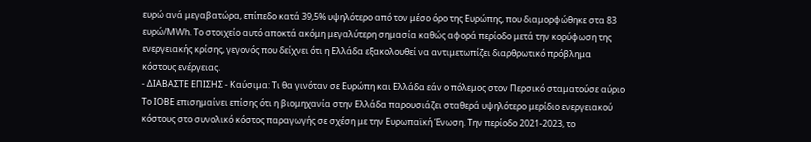ευρώ ανά μεγαβατώρα, επίπεδο κατά 39,5% υψηλότερο από τον μέσο όρο της Ευρώπης, που διαμορφώθηκε στα 83 ευρώ/MWh. Το στοιχείο αυτό αποκτά ακόμη μεγαλύτερη σημασία καθώς αφορά περίοδο μετά την κορύφωση της ενεργειακής κρίσης, γεγονός που δείχνει ότι η Ελλάδα εξακολουθεί να αντιμετωπίζει διαρθρωτικό πρόβλημα κόστους ενέργειας.
- ΔΙΑΒΑΣΤΕ ΕΠΙΣΗΣ - Καύσιμα: Τι θα γινόταν σε Ευρώπη και Ελλάδα εάν ο πόλεμος στον Περσικό σταματούσε αύριο
Το ΙΟΒΕ επισημαίνει επίσης ότι η βιομηχανία στην Ελλάδα παρουσιάζει σταθερά υψηλότερο μερίδιο ενεργειακού κόστους στο συνολικό κόστος παραγωγής σε σχέση με την Ευρωπαϊκή Ένωση. Την περίοδο 2021-2023, το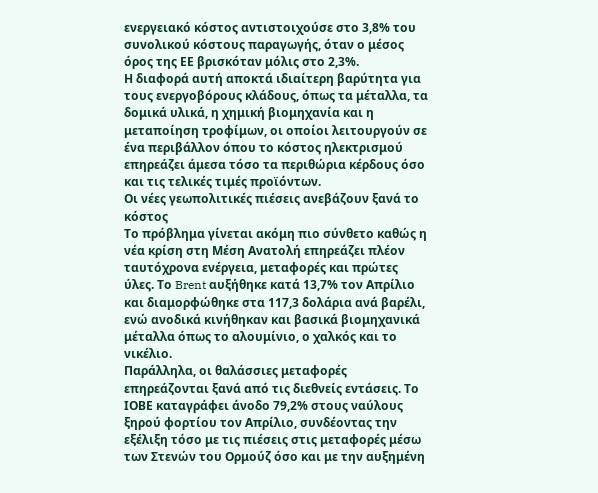ενεργειακό κόστος αντιστοιχούσε στο 3,8% του συνολικού κόστους παραγωγής, όταν ο μέσος όρος της ΕΕ βρισκόταν μόλις στο 2,3%.
Η διαφορά αυτή αποκτά ιδιαίτερη βαρύτητα για τους ενεργοβόρους κλάδους, όπως τα μέταλλα, τα δομικά υλικά, η χημική βιομηχανία και η μεταποίηση τροφίμων, οι οποίοι λειτουργούν σε ένα περιβάλλον όπου το κόστος ηλεκτρισμού επηρεάζει άμεσα τόσο τα περιθώρια κέρδους όσο και τις τελικές τιμές προϊόντων.
Οι νέες γεωπολιτικές πιέσεις ανεβάζουν ξανά το κόστος
Το πρόβλημα γίνεται ακόμη πιο σύνθετο καθώς η νέα κρίση στη Μέση Ανατολή επηρεάζει πλέον ταυτόχρονα ενέργεια, μεταφορές και πρώτες ύλες. Το Brent αυξήθηκε κατά 13,7% τον Απρίλιο και διαμορφώθηκε στα 117,3 δολάρια ανά βαρέλι, ενώ ανοδικά κινήθηκαν και βασικά βιομηχανικά μέταλλα όπως το αλουμίνιο, ο χαλκός και το νικέλιο.
Παράλληλα, οι θαλάσσιες μεταφορές επηρεάζονται ξανά από τις διεθνείς εντάσεις. Το ΙΟΒΕ καταγράφει άνοδο 79,2% στους ναύλους ξηρού φορτίου τον Απρίλιο, συνδέοντας την εξέλιξη τόσο με τις πιέσεις στις μεταφορές μέσω των Στενών του Ορμούζ όσο και με την αυξημένη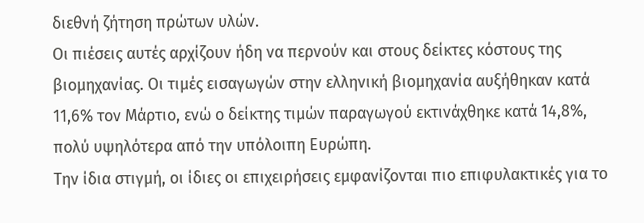διεθνή ζήτηση πρώτων υλών.
Οι πιέσεις αυτές αρχίζουν ήδη να περνούν και στους δείκτες κόστους της βιομηχανίας. Οι τιμές εισαγωγών στην ελληνική βιομηχανία αυξήθηκαν κατά 11,6% τον Μάρτιο, ενώ ο δείκτης τιμών παραγωγού εκτινάχθηκε κατά 14,8%, πολύ υψηλότερα από την υπόλοιπη Ευρώπη.
Την ίδια στιγμή, οι ίδιες οι επιχειρήσεις εμφανίζονται πιο επιφυλακτικές για το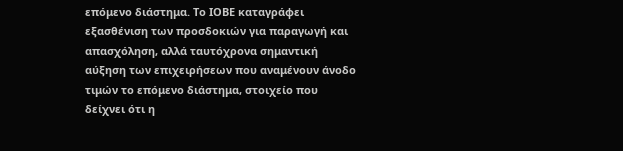επόμενο διάστημα. Το ΙΟΒΕ καταγράφει εξασθένιση των προσδοκιών για παραγωγή και απασχόληση, αλλά ταυτόχρονα σημαντική αύξηση των επιχειρήσεων που αναμένουν άνοδο τιμών το επόμενο διάστημα, στοιχείο που δείχνει ότι η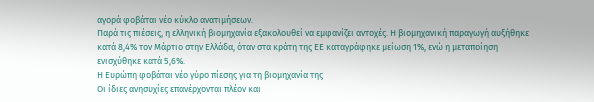αγορά φοβάται νέο κύκλο ανατιμήσεων.
Παρά τις πιέσεις, η ελληνική βιομηχανία εξακολουθεί να εμφανίζει αντοχές. Η βιομηχανική παραγωγή αυξήθηκε κατά 8,4% τον Μάρτιο στην Ελλάδα, όταν στα κράτη της ΕΕ καταγράφηκε μείωση 1%, ενώ η μεταποίηση ενισχύθηκε κατά 5,6%.
Η Ευρώπη φοβάται νέο γύρο πίεσης για τη βιομηχανία της
Οι ίδιες ανησυχίες επανέρχονται πλέον και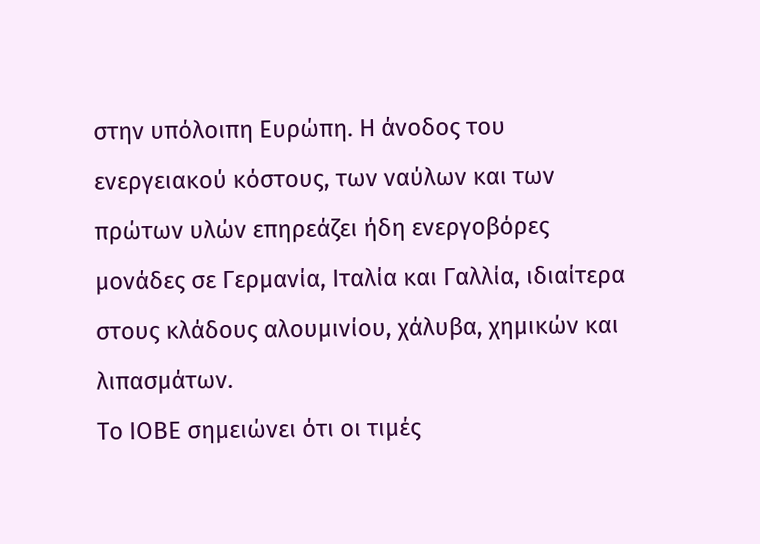στην υπόλοιπη Ευρώπη. Η άνοδος του ενεργειακού κόστους, των ναύλων και των πρώτων υλών επηρεάζει ήδη ενεργοβόρες μονάδες σε Γερμανία, Ιταλία και Γαλλία, ιδιαίτερα στους κλάδους αλουμινίου, χάλυβα, χημικών και λιπασμάτων.
Το ΙΟΒΕ σημειώνει ότι οι τιμές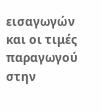εισαγωγών και οι τιμές παραγωγού στην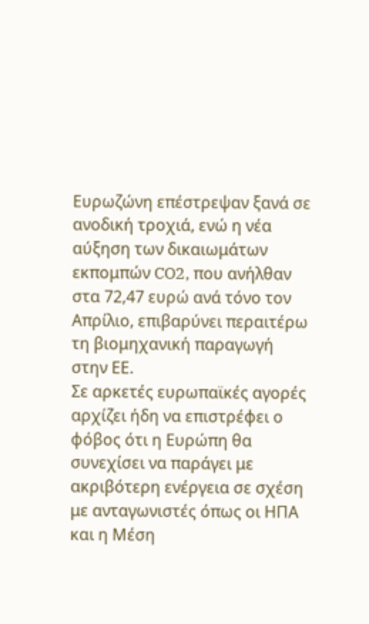Ευρωζώνη επέστρεψαν ξανά σε ανοδική τροχιά, ενώ η νέα αύξηση των δικαιωμάτων εκπομπών CO2, που ανήλθαν στα 72,47 ευρώ ανά τόνο τον Απρίλιο, επιβαρύνει περαιτέρω τη βιομηχανική παραγωγή στην ΕΕ.
Σε αρκετές ευρωπαϊκές αγορές αρχίζει ήδη να επιστρέφει ο φόβος ότι η Ευρώπη θα συνεχίσει να παράγει με ακριβότερη ενέργεια σε σχέση με ανταγωνιστές όπως οι ΗΠΑ και η Μέση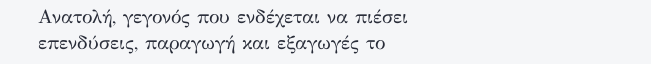Ανατολή, γεγονός που ενδέχεται να πιέσει επενδύσεις, παραγωγή και εξαγωγές το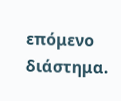επόμενο διάστημα.